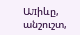Աлիևը, անշուշտ,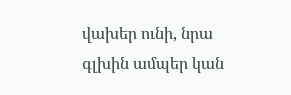վախեր ունի, նրա գլխին ամպեր կան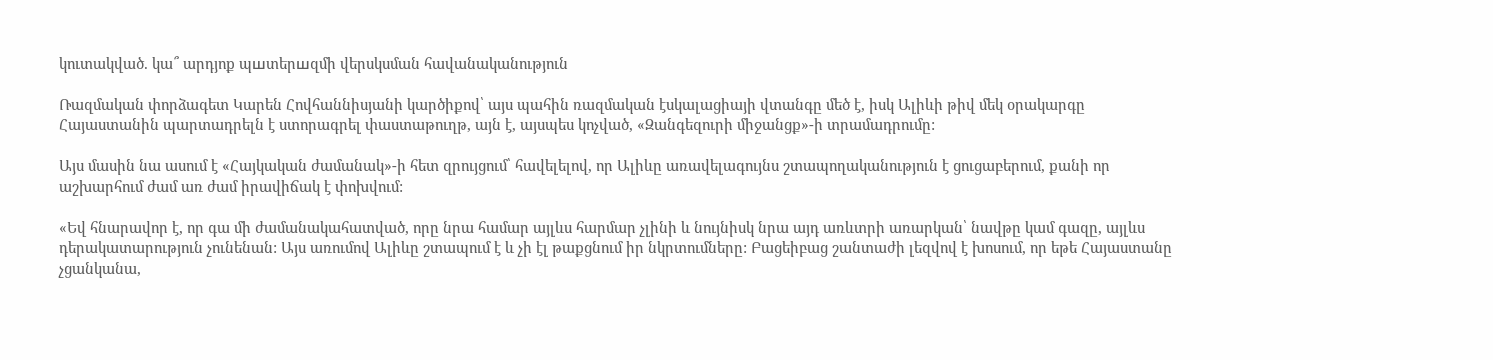կուտակված. կա՞ արդյոք պшտերшզմի վերսկսման հավանականություն

Ռազմական փորձագետ Կարեն Հովհաննիսյանի կարծիքով՝ այս պահին ռազմական էսկալացիայի վտանգը մեծ է, իսկ Ալիևի թիվ մեկ օրակարգը Հայաստանին պարտադրելն է ստորագրել փաստաթուղթ, այն է, այսպես կոչված, «Զանգեզուրի միջանցք»-ի տրամադրումը:

Այս մասին նա ասում է «Հայկական ժամանակ»-ի հետ զրույցում՝ հավելելով, որ Ալիևը առավելագույնս շտապողականություն է ցուցաբերում, քանի որ աշխարհում ժամ առ ժամ իրավիճակ է փոխվում:

«Եվ հնարավոր է, որ գա մի ժամանակահատված, որը նրա համար այլևս հարմար չլինի և նույնիսկ նրա այդ առևտրի առարկան՝ նավթը կամ գազը, այլևս դերակատարություն չունենան: Այս առումով Ալիևը շտապում է և չի էլ թաքցնում իր նկրտումները: Բացեիբաց շանտաժի լեզվով է խոսում, որ եթե Հայաստանը չցանկանա,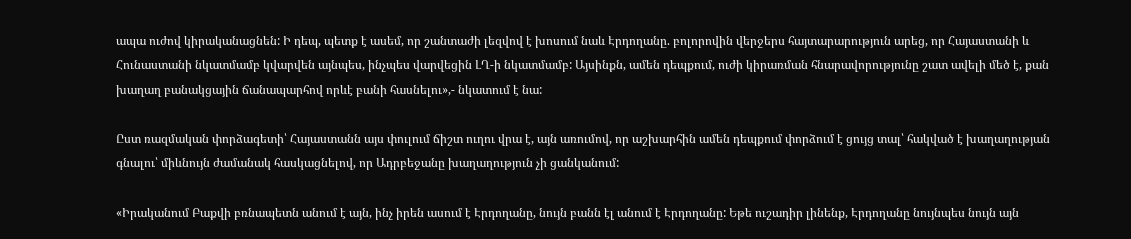ապա ուժով կիրականացնեն: Ի դեպ, պետք է ասեմ, որ շանտաժի լեզվով է խոսում նաև Էրդողանը. բոլորովին վերջերս հայտարարություն արեց, որ Հայաստանի և Հունաստանի նկատմամբ կվարվեն այնպես, ինչպես վարվեցին ԼՂ-ի նկատմամբ: Այսինքն, ամեն դեպքում, ուժի կիրառման հնարավորությունը շատ ավելի մեծ է, քան խաղաղ բանակցային ճանապարհով որևէ բանի հասնելու»,- նկատում է նա:

Ըստ ռազմական փորձագետի՝ Հայաստանն այս փուլում ճիշտ ուղու վրա է, այն առումով, որ աշխարհին ամեն դեպքում փորձում է ցույց տալ՝ հակված է խաղաղության գնալու՝ միևնույն ժամանակ հասկացնելով, որ Ադրբեջանը խաղաղություն չի ցանկանում:

«Իրականում Բաքվի բռնապետն անում է այն, ինչ իրեն ասում է Էրդողանը, նույն բանն էլ անում է Էրդողանը: Եթե ուշադիր լինենք, Էրդողանը նույնպես նույն այն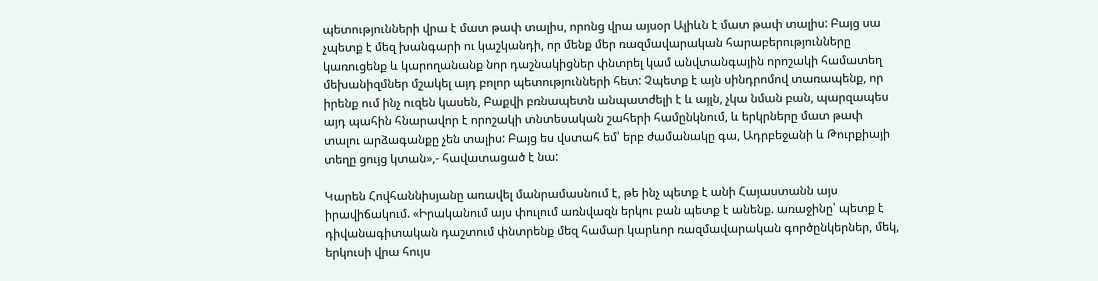պետությունների վրա է մատ թափ տալիս, որոնց վրա այսօր Ալիևն է մատ թափ տալիս: Բայց սա չպետք է մեզ խանգարի ու կաշկանդի, որ մենք մեր ռազմավարական հարաբերությունները կառուցենք և կարողանանք նոր դաշնակիցներ փնտրել կամ անվտանգային որոշակի համատեղ մեխանիզմներ մշակել այդ բոլոր պետությունների հետ: Չպետք է այն սինդրոմով տառապենք, որ իրենք ում ինչ ուզեն կասեն, Բաքվի բռնապետն անպատժելի է և այլն, չկա նման բան, պարզապես այդ պահին հնարավոր է որոշակի տնտեսական շահերի համընկնում, և երկրները մատ թափ տալու արձագանքը չեն տալիս: Բայց ես վստահ եմ՝ երբ ժամանակը գա, Ադրբեջանի և Թուրքիայի տեղը ցույց կտան»,- հավատացած է նա:

Կարեն Հովհաննիսյանը առավել մանրամասնում է, թե ինչ պետք է անի Հայաստանն այս իրավիճակում. «Իրականում այս փուլում առնվազն երկու բան պետք է անենք. առաջինը՝ պետք է դիվանագիտական դաշտում փնտրենք մեզ համար կարևոր ռազմավարական գործընկերներ, մեկ, երկուսի վրա հույս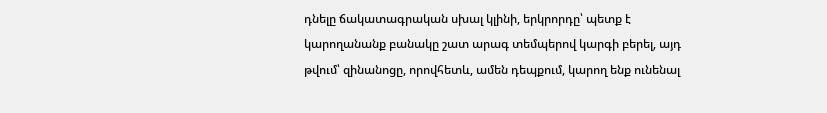դնելը ճակատագրական սխալ կլինի, երկրորդը՝ պետք է կարողանանք բանակը շատ արագ տեմպերով կարգի բերել, այդ թվում՝ զինանոցը, որովհետև, ամեն դեպքում, կարող ենք ունենալ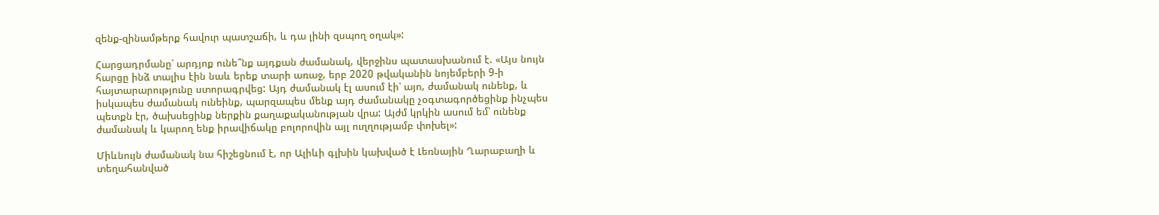զենք-զինամթերք հավուր պատշաճի, և դա լինի զսպող օղակ»:

Հարցադրմանը՝ արդյոք ունե՞նք այդքան ժամանակ, վերջինս պատասխանում է. «Այս նույն հարցը ինձ տալիս էին նաև երեք տարի առաջ, երբ 2020 թվականին նոյեմբերի 9-ի հայտարարությունը ստորագրվեց: Այդ ժամանակ էլ ասում էի՝ այո, ժամանակ ունենք, և իսկապես ժամանակ ունեինք, պարզապես մենք այդ ժամանակը չօգտագործեցինք ինչպես պետքն էր, ծախսեցինք ներքին քաղաքականության վրա: Այժմ կրկին ասում եմ՝ ունենք ժամանակ և կարող ենք իրավիճակը բոլորովին այլ ուղղությամբ փոխել»:

Միևնույն ժամանակ նա հիշեցնում է, որ Ալիևի գլխին կախված է Լեռնային Ղարաբաղի և տեղահանված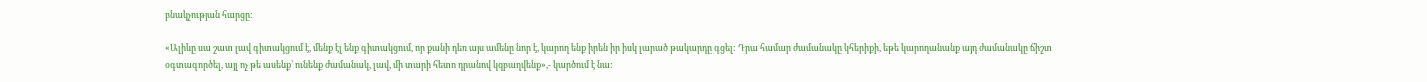բնակչության հարցը:

«Ալիևը սա շատ լավ գիտակցում է, մենք էլ ենք գիտակցում, որ քանի դեռ այս ամենը նոր է, կարող ենք իրեն իր իսկ լարած թակարդը գցել: Դրա համար ժամանակը կհերիքի, եթե կարողանանք այդ ժամանակը ճիշտ օգտագործել, այլ ոչ թե ասենք՝ ունենք ժամանակ, լավ, մի տարի հետո դրանով կզբաղվենք»,- կարծում է նա: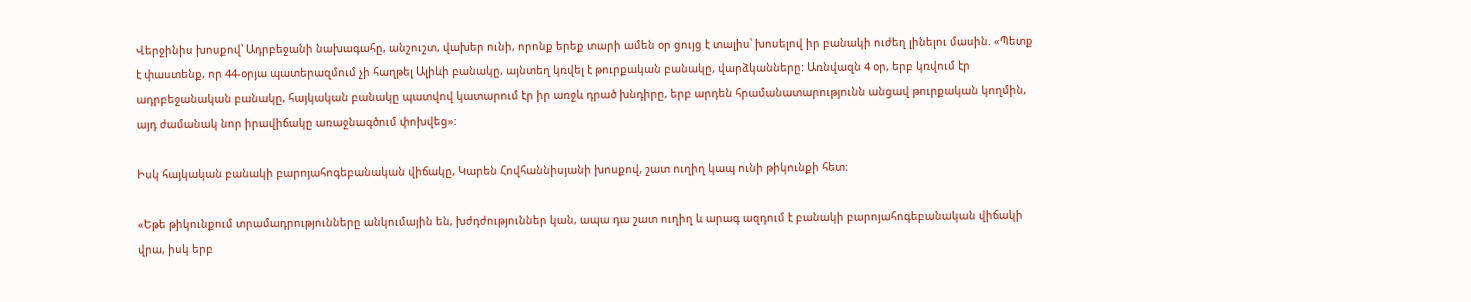Վերջինիս խոսքով՝ Ադրբեջանի նախագահը, անշուշտ, վախեր ունի, որոնք երեք տարի ամեն օր ցույց է տալիս՝ խոսելով իր բանակի ուժեղ լինելու մասին. «Պետք է փաստենք, որ 44-օրյա պատերազմում չի հաղթել Ալիևի բանակը, այնտեղ կռվել է թուրքական բանակը, վարձկանները: Առնվազն 4 օր, երբ կռվում էր ադրբեջանական բանակը, հայկական բանակը պատվով կատարում էր իր առջև դրած խնդիրը, երբ արդեն հրամանատարությունն անցավ թուրքական կողմին, այդ ժամանակ նոր իրավիճակը առաջնագծում փոխվեց»:

Իսկ հայկական բանակի բարոյահոգեբանական վիճակը, Կարեն Հովհաննիսյանի խոսքով, շատ ուղիղ կապ ունի թիկունքի հետ:

«Եթե թիկունքում տրամադրությունները անկումային են, խժդժություններ կան, ապա դա շատ ուղիղ և արագ ազդում է բանակի բարոյահոգեբանական վիճակի վրա, իսկ երբ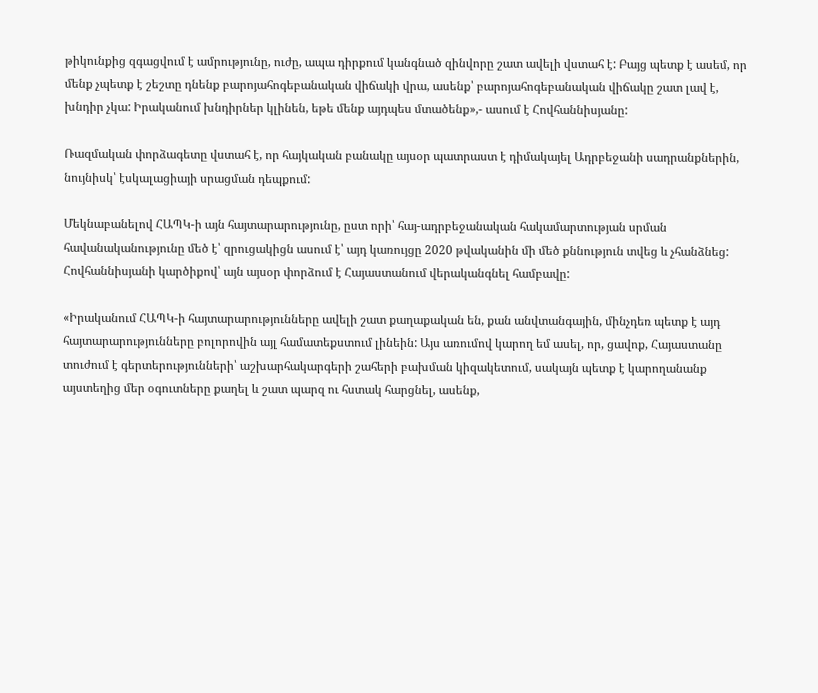թիկունքից զգացվում է ամրությունը, ուժը, ապա դիրքում կանգնած զինվորը շատ ավելի վստահ է: Բայց պետք է ասեմ, որ մենք չպետք է շեշտը դնենք բարոյահոգեբանական վիճակի վրա, ասենք՝ բարոյահոգեբանական վիճակը շատ լավ է, խնդիր չկա: Իրականում խնդիրներ կլինեն, եթե մենք այդպես մտածենք»,- ասում է Հովհաննիսյանը:

Ռազմական փորձագետը վստահ է, որ հայկական բանակը այսօր պատրաստ է դիմակայել Ադրբեջանի սադրանքներին, նույնիսկ՝ էսկալացիայի սրացման դեպքում:

Մեկնաբանելով ՀԱՊԿ-ի այն հայտարարությունը, ըստ որի՝ հայ-ադրբեջանական հակամարտության սրման հավանականությունը մեծ է՝ զրուցակիցն ասում է՝ այդ կառույցը 2020 թվականին մի մեծ քննություն տվեց և չհանձնեց: Հովհաննիսյանի կարծիքով՝ այն այսօր փորձում է Հայաստանում վերականգնել համբավը:

«Իրականում ՀԱՊԿ-ի հայտարարությունները ավելի շատ քաղաքական են, քան անվտանգային, մինչդեռ պետք է այդ հայտարարությունները բոլորովին այլ համատեքստում լինեին: Այս առումով կարող եմ ասել, որ, ցավոք, Հայաստանը տուժում է գերտերությունների՝ աշխարհակարգերի շահերի բախման կիզակետում, սակայն պետք է կարողանանք այստեղից մեր օգուտները քաղել և շատ պարզ ու հստակ հարցնել, ասենք,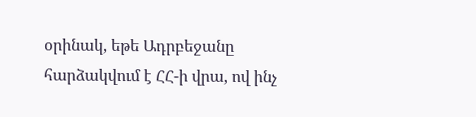օրինակ, եթե Ադրբեջանը հարձակվում է ՀՀ-ի վրա, ով ինչ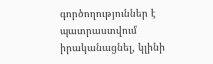գործողություններ է պատրաստվում իրականացնել, կլինի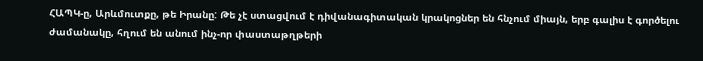ՀԱՊԿ-ը, Արևմուտքը, թե Իրանը: Թե չէ ստացվում է դիվանագիտական կրակոցներ են հնչում միայն, երբ գալիս է գործելու ժամանակը, հղում են անում ինչ-որ փաստաթղթերի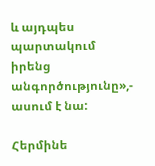և այդպես պարտակում իրենց անգործությունը»,- ասում է նա:

Հերմինե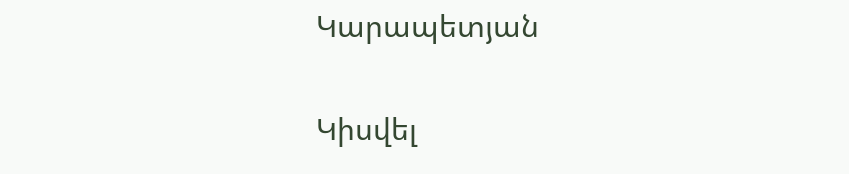Կարապետյան

Կիսվել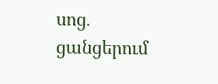սոց․ ցանցերում